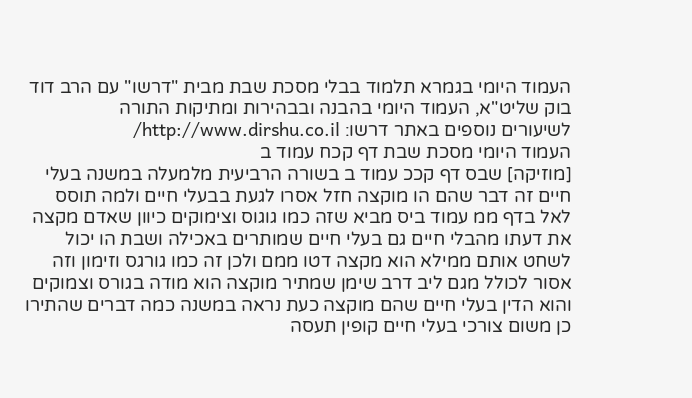העמוד היומי בגמרא תלמוד בבלי מסכת שבת מבית "דרשו" עם הרב דוד בוק שליט"א, העמוד היומי בהבנה ובבהירות ומתיקות התורה
לשיעורים נוספים באתר דרשו: http://www.dirshu.co.il/
העמוד היומי מסכת שבת דף קכח עמוד ב
[מוזיקה] שבס דף קככ עמוד ב בשורה הרביעית מלמעלה במשנה בעלי חיים זה דבר שהם הו מוקצה חזל אסרו לגעת בבעלי חיים ולמה תוסס לאל בדף ממ עמוד ביס מביא שזה כמו גוגוס וצימוקים כיוון שאדם מקצה את דעתו מהבלי חיים גם בעלי חיים שמותרים באכילה ושבת הו יכול לשחט אותם ממילא הוא מקצה דטו ממם ולכן זה כמו גורגס וזימון וזה אסור לכולל מגם ליב דרב שימן שמתיר מוקצה הוא מודה בגורס וצמוקים והוא הדין בעלי חיים שהם מוקצה כעת נראה במשנה כמה דברים שהתירו כן משום צורכי בעלי חיים קופין תעסה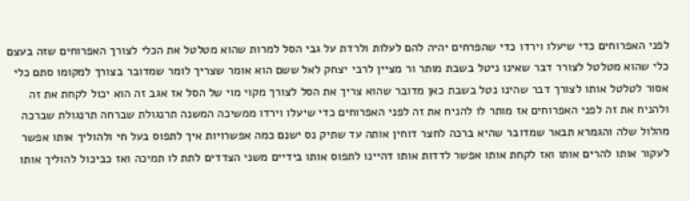לפני האפרוחים כדי שיעלו וירדו כדי שהפרחים יהיה להם לעלות ולרדת על גבי הסל למרות שהוא מטלטל את הכלי לצורך האפרוחים שזה בעצם כלי שהוא מטלטל לצורר דבר שאינו ניטל בשבת מותר ור מציין לרבי יצחק לאל ששם הוא אומר שצריך לומר שמדובר בצורך למקומו סתם כלי אסור לטלטל אותו לצורך דבר שהינו נטל בשבת כאן מדובר שהוא צריך את הסל לצורך מקוי מוי של הסל אז אגב זה הוא יכול לקחת את זה ולהניח את זה לפני האפרוחים אז מותר לו להניח את זה לפני האפרוחים כדי שיעלו וירדו ממשיכה המשנה תרנגולת שברחה תרנגולת שברכה מהלול שלה והגמרא תבאר שמדובר שהיא ברכה לחצר דוחין אותה עד שתיק נס ישנם כמה אפשרויות איך לתפוס בעל חי ולהוליך אותו אפשר לעקור אותו להרים אותו ואז לקחת אותו אפשר לדדות אותו דהיינו לתפוס אותו בידיים משני הצדדים לתת לו תמיכה ואז כביכול להוליך אותו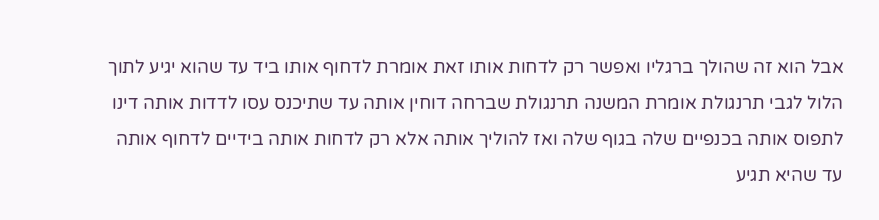אבל הוא זה שהולך ברגליו ואפשר רק לדחות אותו זאת אומרת לדחוף אותו ביד עד שהוא יגיע לתוך הלול לגבי תרנגולת אומרת המשנה תרנגולת שברחה דוחין אותה עד שתיכנס עסו לדדות אותה דינו לתפוס אותה בכנפיים שלה בגוף שלה ואז להוליך אותה אלא רק לדחות אותה בידיים לדחוף אותה עד שהיא תגיע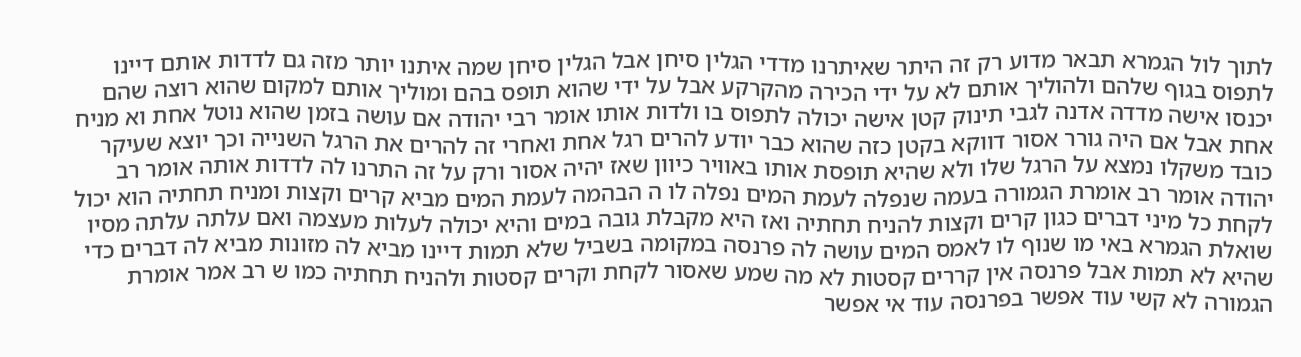לתוך לול הגמרא תבאר מדוע רק זה היתר שאיתרנו מדדי הגלין סיחן אבל הגלין סיחן שמה איתנו יותר מזה גם לדדות אותם דיינו לתפוס בגוף שלהם ולהוליך אותם לא על ידי הכירה מהקרקע אבל על ידי שהוא תופס בהם ומוליך אותם למקום שהוא רוצה שהם יכנסו אישה מדדה אדנה לגבי תינוק קטן אישה יכולה לתפוס בו ולדות אותו אומר רבי יהודה אם עושה בזמן שהוא נוטל אחת וא מניח אחת אבל אם היה גורר אסור דווקא בקטן כזה שהוא כבר יודע להרים רגל אחת ואחרי זה להרים את הרגל השנייה וכך יוצא שעיקר כובד משקלו נמצא על הרגל שלו ולא שהיא תופסת אותו באוויר כיוון שאז יהיה אסור ורק על זה התרנו לה לדדות אותה אומר רב יהודה אומר רב אומרת הגמורה בעמה שנפלה לעמת המים נפלה לו ה הבהמה לעמת המים מביא קרים וקצות ומניח תחתיה הוא יכול לקחת כל מיני דברים כגון קרים וקצות להניח תחתיה ואז היא מקבלת גובה במים והיא יכולה לעלות מעצמה ואם עלתה עלתה מסיו שואלת הגמרא באי מו שנוף לו לאמס המים עושה לה פרנסה במקומה בשביל שלא תמות דיינו מביא לה מזונות מביא לה דברים כדי שהיא לא תמות אבל פרנסה אין קררים קסטות לא מה שמע שאסור לקחת וקרים קסטות ולהניח תחתיה כמו ש רב אמר אומרת הגמורה לא קשי עוד אפשר בפרנסה עוד אי אפשר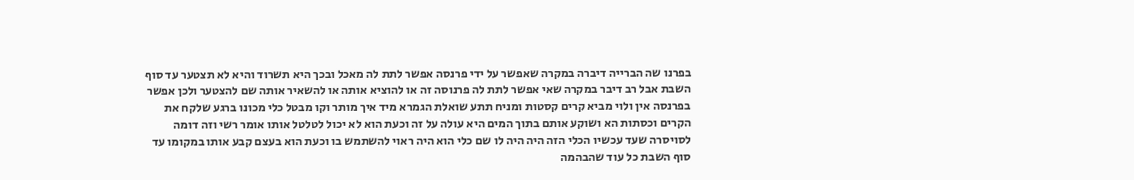בפרנו שה הברייה דיברה במקרה שאפשר על ידי פרנסה אפשר לתת לה מאכל ובכך היא תשרוד והיא לא תצטער עד סוף השבת אבל רב דיבר במקרה שאי אפשר לתת לה פרנוסה זה או להוציא אותה או להשאיר אותה שם להצטער ולכן אפשר בפרנסה אין ולוי מביא קרים קסטות ומניח תתע שואלת הגמרא מיד איך מותר וקו מבטל כלי מכונו ברגע שלקח את הקרים וכסתות הא ושוקע אותם בתוך המים היא עולה על זה וכעת הוא לא יכול לטלטל אותו אומר רשי וזה דומה לסויסרה שעד עכשיו הכלי הזה היה היה לו שם כלי הוא היה ראוי להשתמש בו וכעת הוא בעצם קבע אותו במקומו עד סוף השבת כל עוד שהבהמה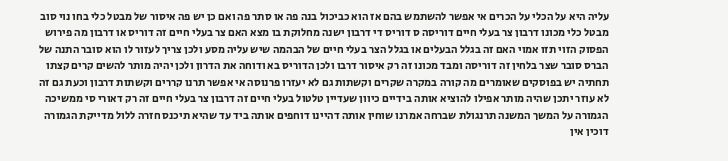עליה היא על הכלי על הכרים אי אפשר להשתמש בהם אז הוא כביכול בנה פה או סתר פה ואם כן יש פה איסור של מבטל כלי בחו נוי סוב מבטל כלי מכונו דרבון צר בעלי חיים דוריסה ס דוריס די דרבון ישנה מחלוקת בו מצא האם צר בעלי חיים זה דוריס או דרבון מה פירוש הפסוק הזוי תזו אמוי האם זה בגלל הבעלים או בגלל הצר בעלי חיים של הבהמה שיש עליה מסע ולכן צריך לעזור לו הוא סובר התנה של הברס סובר שצר בלחין זה דוריסה ומבד מכונו זה רק איסור דרבו ולכן הדוריס בא ודוחה את הדרון ולכן יהיה מותר להשים קרים קצתו תחתיה יש בפוסקים שאומרים מה קורה במקרה שקרים וקשתות גם לא יעזרו פרנוסה אי אפשר תרנו קררים וקשתות דרבון וכעת גם זה לא עוזר יתכן שהיה מותר אפילו להוציא אותה בידיים כיוון שעדיין טלטול בעלי חיים זה דרבון צר בעלי חיים זה רק דאורי סי ממשיכה הגמורה על המשך המשנה תרנגולת שברחה אמרנו שוחין אותה דהיינו דוחפים אותה ביד עד שהיא תיכנס חזרה ללול מדייקת הגמורה דוכין אין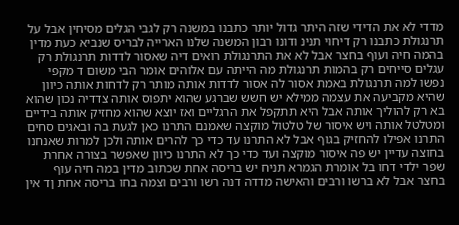מדדי לא את הדידי שזה היתר גדול יותר כתבנו במשנה רק לגבי הגלים מסיחין אבל על תרנגולת כתבנו רק דיחוי תנינ ודונו רבון המשנה שלנו הארייה לבריס שנביא כעת מדין בהמה חיה ועוף בחצר אבל לא את התרנגולת רואים דיה שאסור לדדות תרנגולת רק עגלים סייחים רק בהמות תרנגולת מה הייתה עם אלוהים אומר הבי משום ד מקפי נפשו למה תרנגולת באמת אסור לה אסור לדדות אותה מותר רק לדחות אותה כיוון שהיא מקביעה את עצמה ממילא יש חשש שברגע שהוא יתפוס אותה צדדיה נכון שהוא בא רק להוליך אותה אבל היא תתקפל את הרגליים ואז יוצא שהוא מחזיק אותה בידיים ומטלטל אותה ויש איסור של טלטול מוקצה שאמנם התרנו כאן לגעת בה ובאגים סחים התרנו אפילו להחזיק בגוף אבל לא התרנו עד כדי כך להרים אותה ולכן למרות שאנחנו בחוצה עדיין יש פה איסור מוקצה ועד כדי כך לא התרנו כיוון שאפשר בצורה אחרת שפר ילדי דחו בל אומרת הגמרא תניח יש בריסה אחת שכתוב מדין במה חיה עוף בחצר אבל לא ברשו ורבים והאישה מדדה דנה רשו ורבים וצמה בחו בריסה אחת ןד אין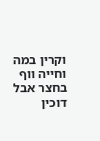וקרין במה וחייה ווף בחצר אבל דוכין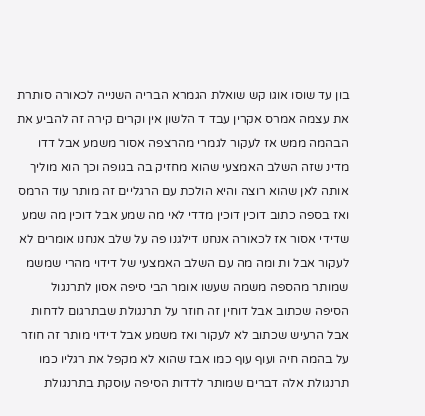בון עד שוסו אוגו קש שואלת הגמרא הבריה השנייה לכאורה סותרת את עצמה אמרס אקרין עבד ד הלשון אין וקרים קירה זה להביע את הבהמה ממש אז לעקור לגמרי מהרצפה אסור משמע אבל דדו מדינ שזה השלב האמצעי שהוא מחזיק בה בגופה וכך הוא מוליך אותה לאן שהוא רוצה והיא הולכת עם הרגליים זה מותר עוד הרמס ואז בספה כתוב דוכין דוכין מדדי לאי מה שמע אבל דוכין מה שמע שדידי אסור אז לכאורה אנחנו דילגנו פה על שלב אנחנו אומרים לא לעקור אבל ות ומה מה עם השלב האמצעי של דידוי מהרי שמשמ שמותר מהספה משמה שעשו אומר הבי סיפה אסון לתרנגול הסיפה שכתוב אבל דוחין זה חוזר על תרנגולת שבתרגום לדחות אבל הרעיש שכתוב לא לעקור ואז משמע אבל דידוי מותר זה חוזר על בהמה חיה ועוף עוף כמו אבז שהוא לא מקפל את רגליו כמו תרנגולת אלה דברים שמותר לדדות הסיפה עוסקת בתרנגולת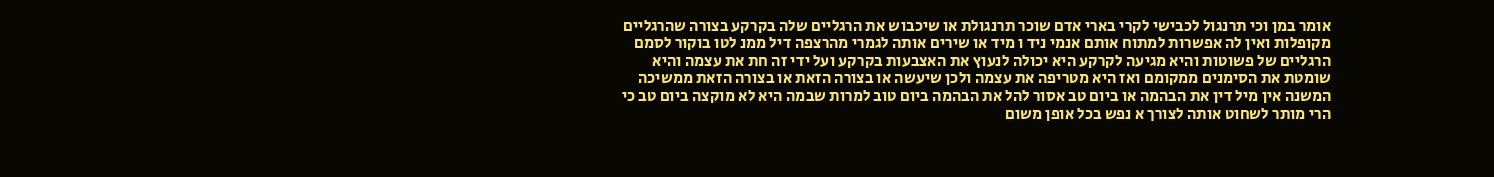אומר במן וכי תרנגול לכבישי לקרי בארי אדם שוכר תרנגולת או שיכבוש את הרגליים שלה בקרקע בצורה שהרגליים מקופלות ואין לה אפשרות למתוח אותם אנמי ניד ו מיד או שירים אותה לגמרי מהרצפה דיל ממנ לטו בוקור לסמם הרגליים של פשוטות והיא מגיעה לקרקע היא יכולה לנעוץ את האצבעות בקרקע ועל ידי זה חת את עצמה והיא שומטת את הסימנים ממקומם ואז היא מטריפה את עצמה ולכן שיעשה או בצורה הזאת או בצורה הזאת ממשיכה המשנה אין מיל דין את הבהמה או ביום טב אסור להל את הבהמה ביום טוב למרות שבמה היא לא מוקצה ביום טב כי הרי מותר לשחוט אותה לצורך א נפש בכל אופן משום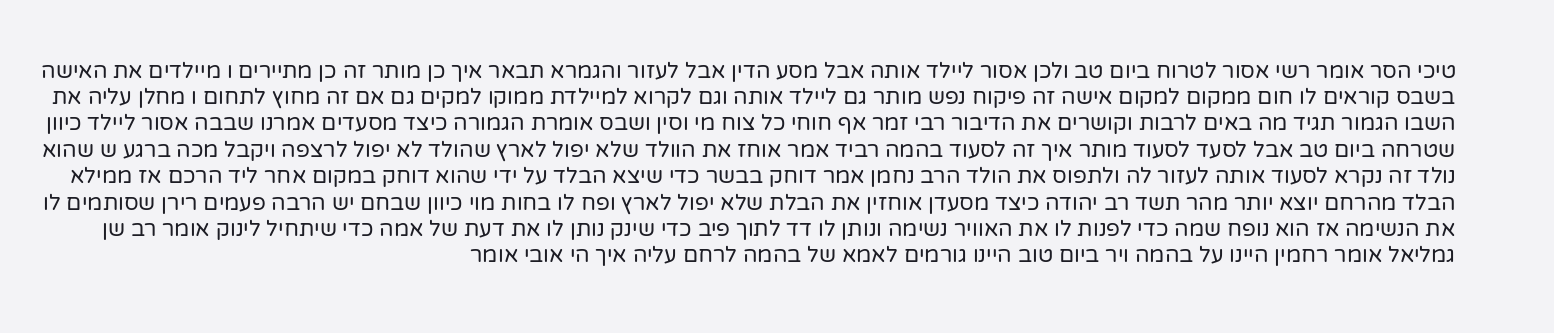טיכי הסר אומר רשי אסור לטרוח ביום טב ולכן אסור ליילד אותה אבל מסע הדין אבל לעזור והגמרא תבאר איך כן מותר זה כן מתיירים ו מיילדים את האישה בשבס קוראים לו חום ממקום למקום אישה זה פיקוח נפש מותר גם ליילד אותה וגם לקרוא למיילדת ממוקו למקים גם אם זה מחוץ לתחום ו מחלן עליה את השבו הגמור תגיד מה באים לרבות וקושרים את הדיבור רבי זמר אף חוחי כל צוח מי וסין ושבס אומרת הגמורה כיצד מסעדים אמרנו שבבה אסור ליילד כיוון שטרחה ביום טב אבל לסעד לסעוד מותר איך זה לסעוד בהמה רביד אמר אוחז את הוולד שלא יפול לארץ שהולד לא יפול לרצפה ויקבל מכה ברגע ש שהוא נולד זה נקרא לסעוד אותה לעזור לה ולתפוס את הולד הרב נחמן אמר דוחק בבשר כדי שיצא הבלד על ידי שהוא דוחק במקום אחר ליד הרכם אז ממילא הבלד מהרחם יוצא יותר מהר תשד רב יהודה כיצד מסעדן אוחזין את הבלת שלא יפול לארץ ופח לו בחות מוי כיוון שבחם יש הרבה פעמים רירן שסותמים לו את הנשימה אז הוא נופח שמה כדי לפנות לו את האוויר נשימה ונותן לו דד לתוך פיב כדי שינק נותן לו את דעת של אמה כדי שיתחיל לינוק אומר רב שן גמליאל אומר רחמין היינו על בהמה ויר ביום טוב היינו גורמים לאמא של בהמה לרחם עליה איך הי אובי אומר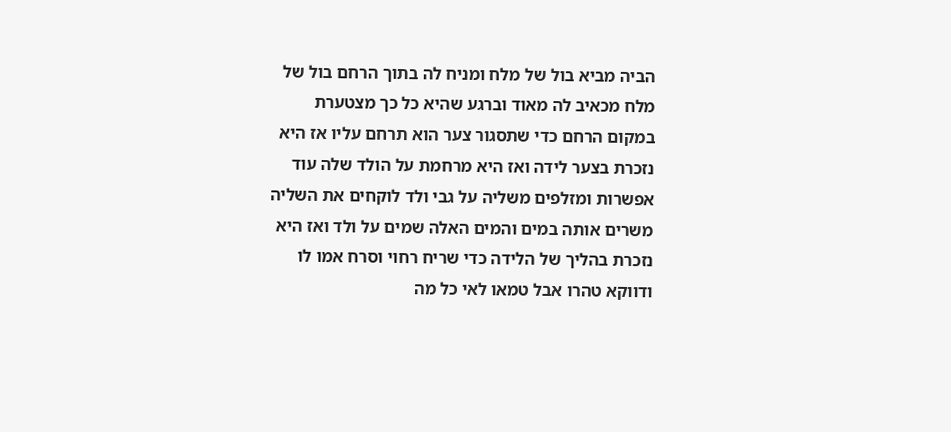הביה מביא בול של מלח ומניח לה בתוך הרחם בול של מלח מכאיב לה מאוד וברגע שהיא כל כך מצטערת במקום הרחם כדי שתסגור צער הוא תרחם עליו אז היא נזכרת בצער לידה ואז היא מרחמת על הולד שלה עוד אפשרות ומזלפים משליה על גבי ולד לוקחים את השליה משרים אותה במים והמים האלה שמים על ולד ואז היא נזכרת בהליך של הלידה כדי שריח רחוי וסרח אמו לו ודווקא טהרו אבל טמאו לאי כל מה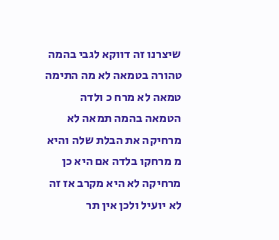שיצרנו זה דווקא לגבי בהמה טהורה בטמאה לא מה התימה טמאה לא מרח כ ולדה הטמאה בהמה תמאה לא מרחיקה את הבלת שלה והיא מ מרחקו בלדה אם היא כן מרחיקה לא היא מקרב אז זה לא יועיל ולכן אין תר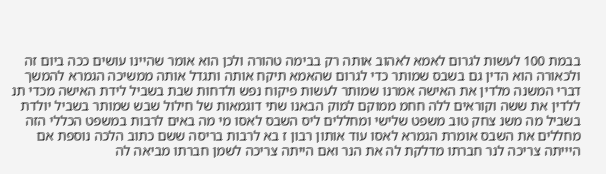בבמת 100 לעשות לגרום לאמא לאהוב אותה רק בבימה טהורה ולכן הוא אומר שהיינו עושים ככה ביום זה ולכאורה הוא הדין גם בשבס שמותר כדי לגרום שהאמא תיקח אותה ותגדל אותה ממשיכה הגמרא להמשך דברי המשנה מלדין את האישה אמרנו שמותר לעשות פיקוח נפש ולדחות שבת בשביל לידת האישה מכדי תנ ללדין את ששה וקוראים ללה חחמ ממוקם למוק הבאנו שתי דוגמאות של חילול שבש שמותר בשביל יולדת בשביל מה משנ צחק טוב משפט שלישי ומחללים ליס השבס לאסו מי מה באים לרבות במשפט הכללי הזה מחללים את השבס אומרת הגמרא לאסו עוד אותון רבון ז בא לרבות בריסה ששם כתוב הלכה נוספת אם היייתה צריכה לנר חברתו מדלקת לה את הנר ואם הייתה צריכה לשמן חברתו מביאה לה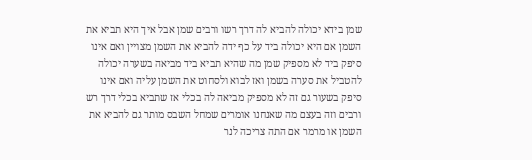שמן בידא יכולה להביא לה דרך רשו ורבים שמן אבל איך היא תביא את השמן אם היא יכולה ביד על כף ידה להביא את השמן מצויין ואם אינו סיפק ביד לא מספיק שמן מה שהיא תביא ביד מביאה בשערה יכולה להטביל את סערה בשמן ואז לבוא ולסחוט את השמן עליה ואם אינו סיפק בשעור גם זה לא מספיק מביאה לה בכלי אז שתביא בכלי דרך רש ורבים וזה בעצם מה שאנחנו אומרים שמחל השבס מותר גם להביא את השמן או מרמר אם התה צריכה לנר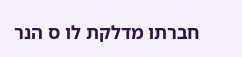חברתו מדלקת לו ס הנר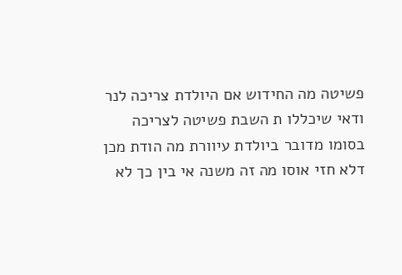פשיטה מה החידוש אם היולדת צריכה לנר ודאי שיכללו ת השבת פשיטה לצריכה בסומו מדובר ביולדת עיוורת מה הודת מכן דלא חזי אוסו מה זה משנה אי בין כך לא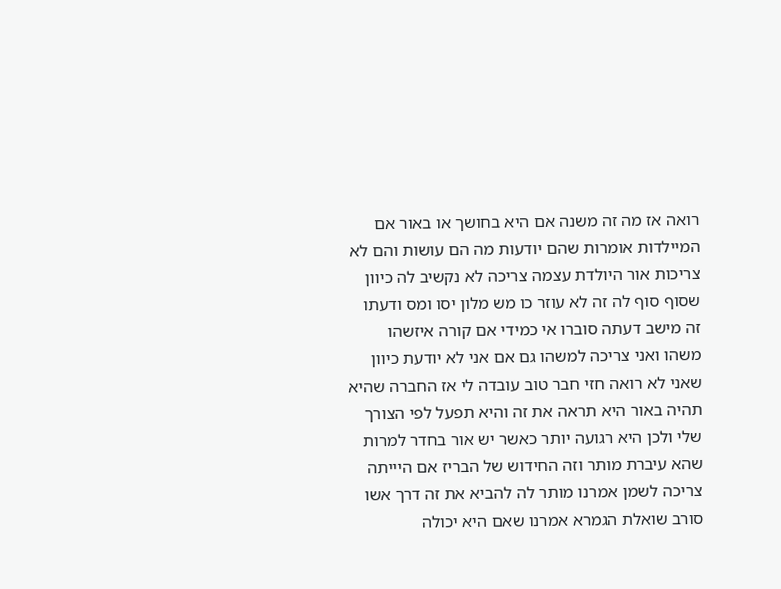רואה אז מה זה משנה אם היא בחושך או באור אם המיילדות אומרות שהם יודעות מה הם עושות והם לא צריכות אור היולדת עצמה צריכה לא נקשיב לה כיוון שסוף סוף לה זה לא עוזר כו מש מלון יסו ומס ודעתו זה מישב דעתה סוברו אי כמידי אם קורה איזשהו משהו ואני צריכה למשהו גם אם אני לא יודעת כיוון שאני לא רואה חזי חבר טוב עובדה לי אז החברה שהיא תהיה באור היא תראה את זה והיא תפעל לפי הצורך שלי ולכן היא רגועה יותר כאשר יש אור בחדר למרות שהא עיברת מותר וזה החידוש של הבריז אם היייתה צריכה לשמן אמרנו מותר לה להביא את זה דרך אשו סורב שואלת הגמרא אמרנו שאם היא יכולה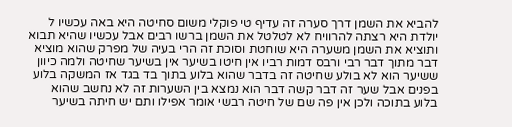להביא את השמן דרך סערה זה עדיף טי פוקלי משום סחיטה היא באה עכשיו ל יולדת היא רצתה להרוויח לא לטלטל את השמן ברשו רבים אבל עכשיו שהיא תבוא ותוציא את השמן משערה היא שוחטת וסוכת זה הרי בעיה של מפרק שהוא מוציא דבר מתוך דבר רבי ורבס דמות רביו אין חיטו בשיער אין בשיער שחיטה ולמה כיוון ששיער הוא לא בולע שחיטה זה בדבר שהוא בלוע בתוך בד בגד אז המשקה בלוע בפנים אבל שער זה דבר קשה דבר הוא נמצא בין השערות זה לא נחשב שהוא בלוע בתוכה ולכן אין פה שם של חיטה רבשי אומר אפילו ותם יש חיתה בשיער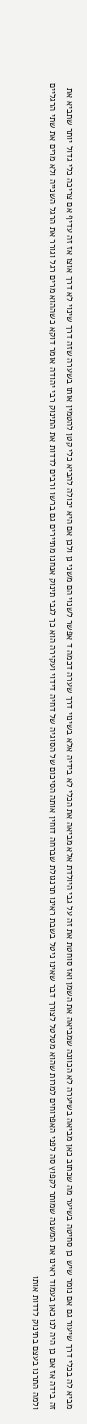מביא לה בכלי דרך שיעור גם אם נומר שיש כן סחיטה בשיער מה שכתוב כאן מביאה בשיערה לא הכוונה שמביאה את השמן ואז סוחטת את זה על גבי היולדת אלא מביאה את הכלי לא בידיה אלא בשינוי דרך שערה דכמה ד אפשר לשנוי הם משני נן ולכן אם היא יכולה להביא כלי קטן להטמין אותו בשערה שזה דרך שינוי לא דרך אוצו אז זה עדיף אם צריכה כלי גדול יותר שתביא את זה בידה אז אם כן היה לנו כאן בעמוד ראינו את המשנה שמותר לקפוץ סה לפני האפרוחים למרות שהוא מטלטל לצורך דבר שאינו ניטל בשבת ראינו תרנגולת שברחה דוחין אותה הסיכום של הסוגיה של דחיה דידוי ועקירה הוא כך לגבי תינוק אנחנו מתיירים גם ברשו ורבים לדדות את התינוק רבי יהודה אומר דוקא כשההוא מרים רגל וגורר את הרגל השנייה ולא מרים את שתי הרגליים ולמה התרנו בעצם בתינוק לדדות אותו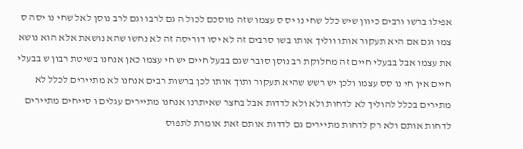אפילו ברשו ורבים כיוון שיש כלל שחי נו יס ס עצמו שזה מוסכם לכול ה גם לרבו וגם לרב נוסן לאל שחי נו יסה ס צמו וגם אם היא תעקור אותו ווליך אותו בשו סרבים זה לא יסו דוריסה זה לא נחשו שהא נושאת אלא הוא נושא את עצמו אבל בבעלי חיים זה מחלוקת רב נוסן סובר שגם בבעל חיים יש חי עצמו כאן אנחנו בשיטת רבון ש בבעלי חיים אין חי נו סס עצמו ולכן יש רשש שהיא תעקור ותוך אותו לכן ברשות רבים אנחנו לא מתיירים לכלל לא מתירים בכלל להוליך לא לדחות ולא ולא לדדות אבל בחצר שאיתרנו אנחנו מתיירים עגלים ו סייחים מתיירים לדחות אותם ולא רק לדחות מתיירים גם לדדות אותם זאת אומרת לתפוס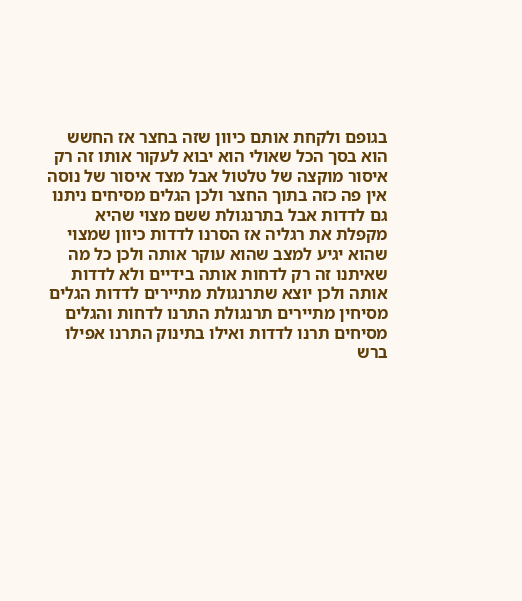בגופם ולקחת אותם כיוון שזה בחצר אז החשש הוא בסך הכל שאולי הוא יבוא לעקור אותו זה רק איסור מוקצה של טלטול אבל מצד איסור של נוסה אין פה כזה בתוך החצר ולכן הגלים מסיחים ניתנו גם לדדות אבל בתרנגולת ששם מצוי שהיא מקפלת את רגליה אז הסרנו לדדות כיוון שמצוי שהוא יגיע למצב שהוא עוקר אותה ולכן כל מה שאיתנו זה רק לדחות אותה בידיים ולא לדדות אותה ולכן יוצא שתרנגולת מתיירים לדדות הגלים מסיחין מתיירים תרנגולת התרנו לדחות והגלים מסיחים תרנו לדדות ואילו בתינוק התרנו אפילו ברש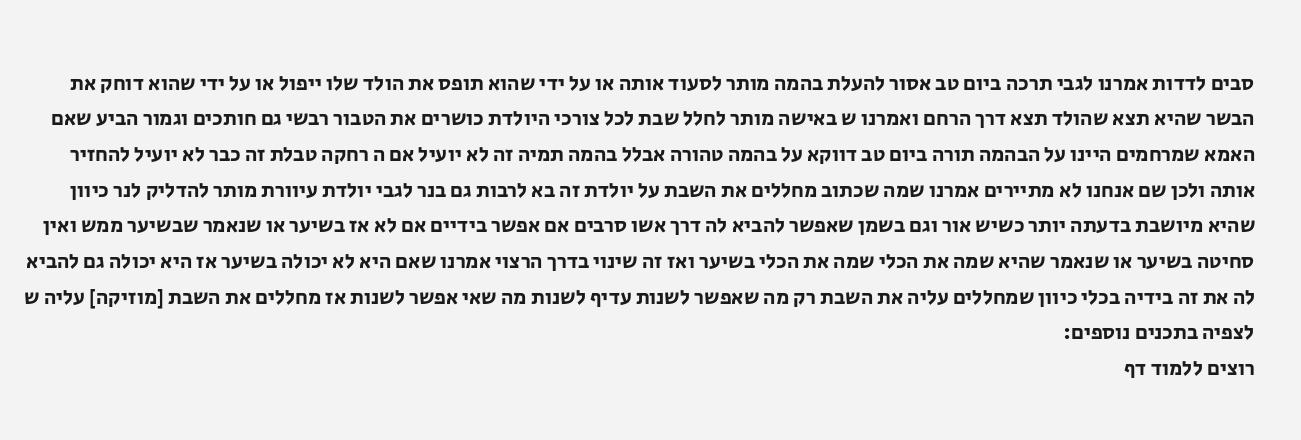סבים לדדות אמרנו לגבי תרכה ביום טב אסור להעלת בהמה מותר לסעוד אותה או על ידי שהוא תופס את הולד שלו ייפול או על ידי שהוא דוחק את הבשר שהיא תצא שהולד תצא דרך הרחם ואמרנו ש באישה מותר לחלל שבת לכל צורכי היולדת כושרים את הטבור רבשי גם חותכים וגמור הביע שאם האמא שמרחמים היינו על הבהמה תורה ביום טב דווקא על בהמה טהורה אבלל בהמה תמיה זה לא יועיל אם ה רחקה טבלת זה כבר לא יועיל להחזיר אותה ולכן שם אנחנו לא מתיירים אמרנו שמה שכתוב מחללים את השבת על יולדת זה בא לרבות גם בנר לגבי יולדת עיוורת מותר להדליק לנר כיוון שהיא מיושבת בדעתה יותר כשיש אור וגם בשמן שאפשר להביא לה דרך אשו סרבים אם אפשר בידיים אם לא אז בשיער או שנאמר שבשיער ממש ואין סחיטה בשיער או שנאמר שהיא שמה את הכלי שמה את הכלי בשיער ואז זה שינוי בדרך הרצוי אמרנו שאם היא לא יכולה בשיער אז היא יכולה גם להביא לה את זה בידיה בכלי כיוון שמחללים עליה את השבת רק מה שאפשר לשנות עדיף לשנות מה שאי אפשר לשנות אז מחללים את השבת [מוזיקה] עליה ש
לצפיה בתכנים נוספים:
רוצים ללמוד דף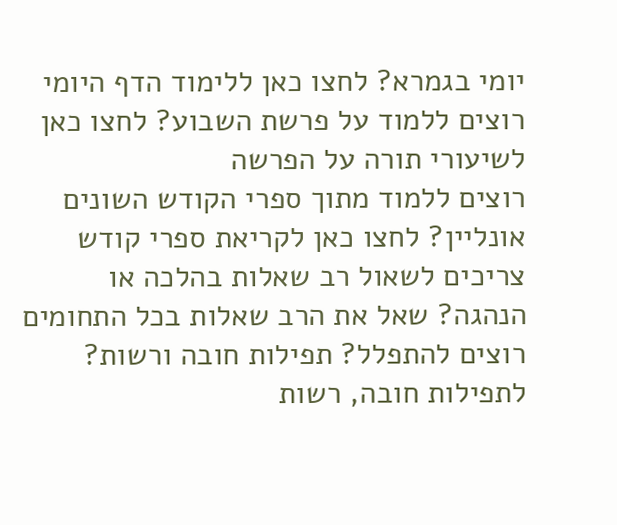יומי בגמרא? לחצו כאן ללימוד הדף היומי
רוצים ללמוד על פרשת השבוע? לחצו כאן לשיעורי תורה על הפרשה
רוצים ללמוד מתוך ספרי הקודש השונים אונליין? לחצו כאן לקריאת ספרי קודש
צריכים לשאול רב שאלות בהלכה או הנהגה? שאל את הרב שאלות בכל התחומים
רוצים להתפלל? תפילות חובה ורשות? לתפילות חובה, רשות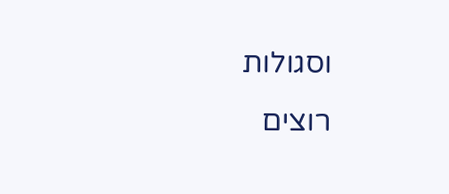וסגולות
רוצים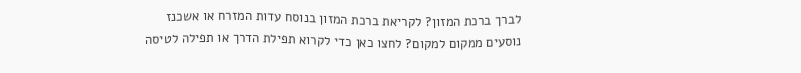לברך ברכת המזון? לקריאת ברכת המזון בנוסח עדות המזרח או אשכנז
נוסעים ממקום למקום? לחצו כאן כדי לקרוא תפילת הדרך או תפילה לטיסה